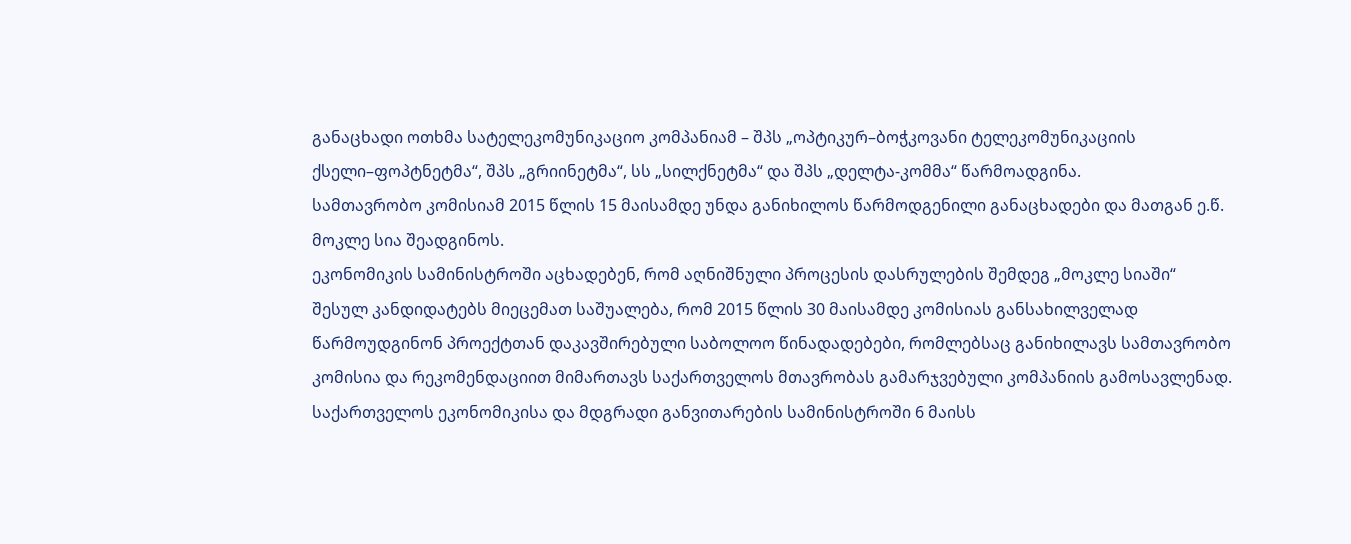განაცხადი ოთხმა სატელეკომუნიკაციო კომპანიამ – შპს „ოპტიკურ–ბოჭკოვანი ტელეკომუნიკაციის ქსელი–ფოპტნეტმა“, შპს „გრიინეტმა“, სს „სილქნეტმა“ და შპს „დელტა-კომმა“ წარმოადგინა.
სამთავრობო კომისიამ 2015 წლის 15 მაისამდე უნდა განიხილოს წარმოდგენილი განაცხადები და მათგან ე.წ. მოკლე სია შეადგინოს.
ეკონომიკის სამინისტროში აცხადებენ, რომ აღნიშნული პროცესის დასრულების შემდეგ „მოკლე სიაში“ შესულ კანდიდატებს მიეცემათ საშუალება, რომ 2015 წლის 30 მაისამდე კომისიას განსახილველად წარმოუდგინონ პროექტთან დაკავშირებული საბოლოო წინადადებები, რომლებსაც განიხილავს სამთავრობო კომისია და რეკომენდაციით მიმართავს საქართველოს მთავრობას გამარჯვებული კომპანიის გამოსავლენად.
საქართველოს ეკონომიკისა და მდგრადი განვითარების სამინისტროში 6 მაისს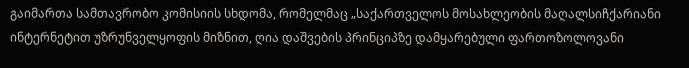გაიმართა სამთავრობო კომისიის სხდომა, რომელმაც „საქართველოს მოსახლეობის მაღალსიჩქარიანი ინტერნეტით უზრუნველყოფის მიზნით, ღია დაშვების პრინციპზე დამყარებული ფართოზოლოვანი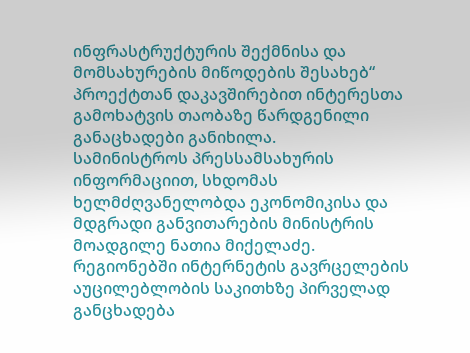ინფრასტრუქტურის შექმნისა და მომსახურების მიწოდების შესახებ“ პროექტთან დაკავშირებით ინტერესთა გამოხატვის თაობაზე წარდგენილი განაცხადები განიხილა.
სამინისტროს პრესსამსახურის ინფორმაციით, სხდომას ხელმძღვანელობდა ეკონომიკისა და მდგრადი განვითარების მინისტრის მოადგილე ნათია მიქელაძე.
რეგიონებში ინტერნეტის გავრცელების აუცილებლობის საკითხზე პირველად განცხადება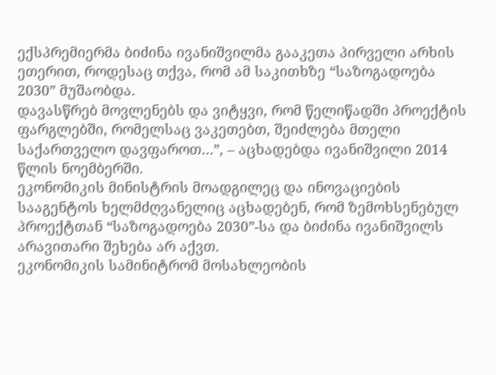ექსპრემიერმა ბიძინა ივანიშვილმა გააკეთა პირველი არხის ეთერით, როდესაც თქვა, რომ ამ საკითხზე “საზოგადოება 2030” მუშაობდა.
დავასწრებ მოვლენებს და ვიტყვი, რომ წელიწადში პროექტის ფარგლებში, რომელსაც ვაკეთებთ, შეიძლება მთელი საქართველო დავფაროთ…”, – აცხადებდა ივანიშვილი 2014 წლის ნოემბერში.
ეკონომიკის მინისტრის მოადგილეც და ინოვაციების სააგენტოს ხელმძღვანელიც აცხადებენ, რომ ზემოხსენებულ პროექტთან “საზოგადოება 2030”-სა და ბიძინა ივანიშვილს არავითარი შეხება არ აქვთ.
ეკონომიკის სამინიტრომ მოსახლეობის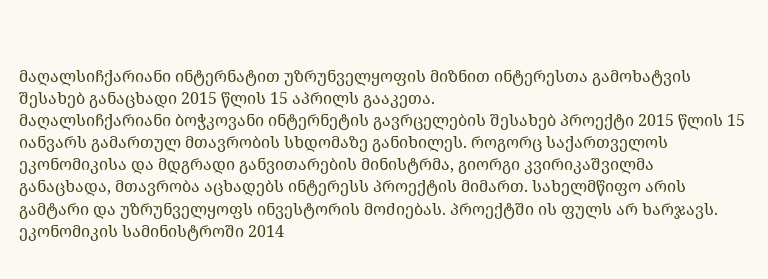მაღალსიჩქარიანი ინტერნატით უზრუნველყოფის მიზნით ინტერესთა გამოხატვის შესახებ განაცხადი 2015 წლის 15 აპრილს გააკეთა.
მაღალსიჩქარიანი ბოჭკოვანი ინტერნეტის გავრცელების შესახებ პროექტი 2015 წლის 15 იანვარს გამართულ მთავრობის სხდომაზე განიხილეს. როგორც საქართველოს ეკონომიკისა და მდგრადი განვითარების მინისტრმა, გიორგი კვირიკაშვილმა განაცხადა, მთავრობა აცხადებს ინტერესს პროექტის მიმართ. სახელმწიფო არის გამტარი და უზრუნველყოფს ინვესტორის მოძიებას. პროექტში ის ფულს არ ხარჯავს.
ეკონომიკის სამინისტროში 2014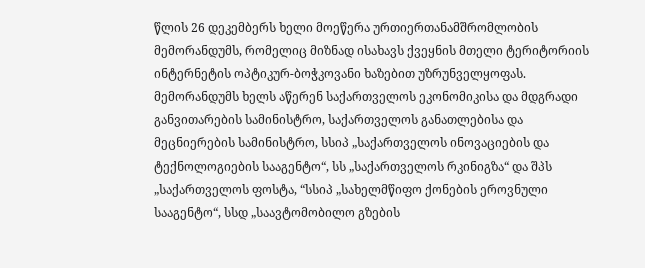წლის 26 დეკემბერს ხელი მოეწერა ურთიერთანამშრომლობის მემორანდუმს, რომელიც მიზნად ისახავს ქვეყნის მთელი ტერიტორიის ინტერნეტის ოპტიკურ-ბოჭკოვანი ხაზებით უზრუნველყოფას. მემორანდუმს ხელს აწერენ საქართველოს ეკონომიკისა და მდგრადი განვითარების სამინისტრო, საქართველოს განათლებისა და მეცნიერების სამინისტრო, სსიპ „საქართველოს ინოვაციების და ტექნოლოგიების სააგენტო“, სს „საქართველოს რკინიგზა“ და შპს „საქართველოს ფოსტა, “სსიპ „სახელმწიფო ქონების ეროვნული სააგენტო“, სსდ „საავტომობილო გზების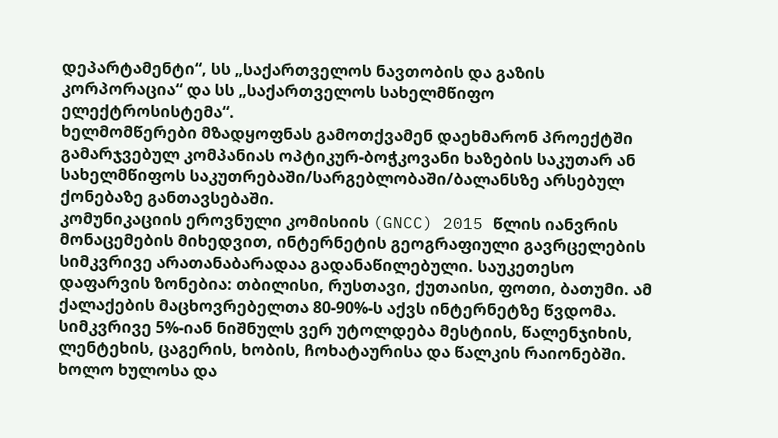დეპარტამენტი“, სს „საქართველოს ნავთობის და გაზის კორპორაცია“ და სს „საქართველოს სახელმწიფო ელექტროსისტემა“.
ხელმომწერები მზადყოფნას გამოთქვამენ დაეხმარონ პროექტში გამარჯვებულ კომპანიას ოპტიკურ-ბოჭკოვანი ხაზების საკუთარ ან სახელმწიფოს საკუთრებაში/სარგებლობაში/ბალანსზე არსებულ ქონებაზე განთავსებაში.
კომუნიკაციის ეროვნული კომისიის (GNCC) 2015 წლის იანვრის მონაცემების მიხედვით, ინტერნეტის გეოგრაფიული გავრცელების სიმკვრივე არათანაბარადაა გადანაწილებული. საუკეთესო დაფარვის ზონებია: თბილისი, რუსთავი, ქუთაისი, ფოთი, ბათუმი. ამ ქალაქების მაცხოვრებელთა 80-90%-ს აქვს ინტერნეტზე წვდომა. სიმკვრივე 5%-იან ნიშნულს ვერ უტოლდება მესტიის, წალენჯიხის, ლენტეხის, ცაგერის, ხობის, ჩოხატაურისა და წალკის რაიონებში. ხოლო ხულოსა და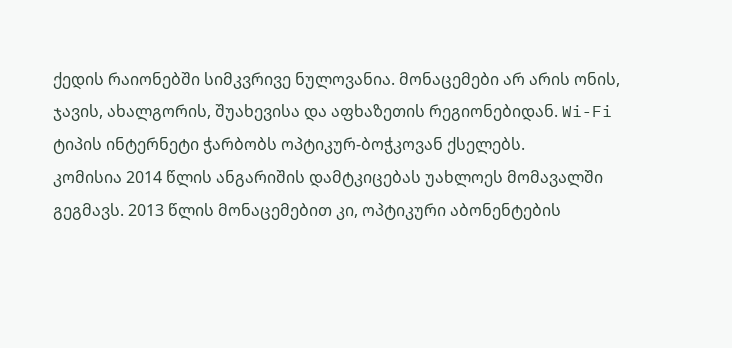ქედის რაიონებში სიმკვრივე ნულოვანია. მონაცემები არ არის ონის, ჯავის, ახალგორის, შუახევისა და აფხაზეთის რეგიონებიდან. Wi-Fi ტიპის ინტერნეტი ჭარბობს ოპტიკურ-ბოჭკოვან ქსელებს.
კომისია 2014 წლის ანგარიშის დამტკიცებას უახლოეს მომავალში გეგმავს. 2013 წლის მონაცემებით კი, ოპტიკური აბონენტების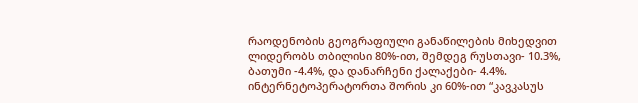რაოდენობის გეოგრაფიული განაწილების მიხედვით ლიდერობს თბილისი 80%-ით, შემდეგ რუსთავი- 10.3%, ბათუმი -4.4%, და დანარჩენი ქალაქები- 4.4%. ინტერნეტოპერატორთა შორის კი 60%-ით “კავკასუს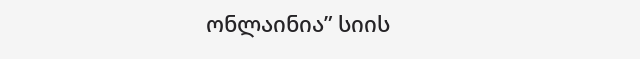ონლაინია” სიის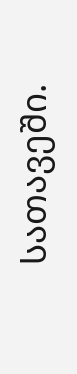სათავეში.